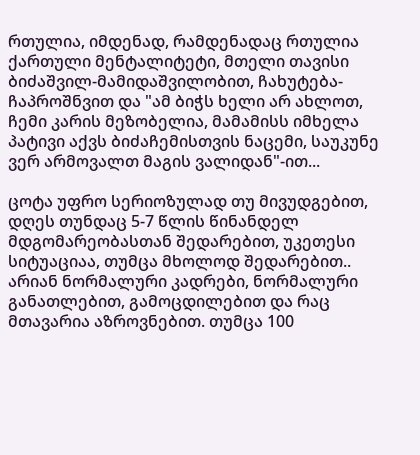რთულია, იმდენად, რამდენადაც რთულია ქართული მენტალიტეტი, მთელი თავისი ბიძაშვილ-მამიდაშვილობით, ჩახუტება-ჩაპროშნვით და "ამ ბიჭს ხელი არ ახლოთ, ჩემი კარის მეზობელია, მამამისს იმხელა პატივი აქვს ბიძაჩემისთვის ნაცემი, საუკუნე ვერ არმოვალთ მაგის ვალიდან"-ით...

ცოტა უფრო სერიოზულად თუ მივუდგებით,
დღეს თუნდაც 5-7 წლის წინანდელ მდგომარეობასთან შედარებით, უკეთესი სიტუაციაა, თუმცა მხოლოდ შედარებით..
არიან ნორმალური კადრები, ნორმალური განათლებით, გამოცდილებით და რაც მთავარია აზროვნებით. თუმცა 100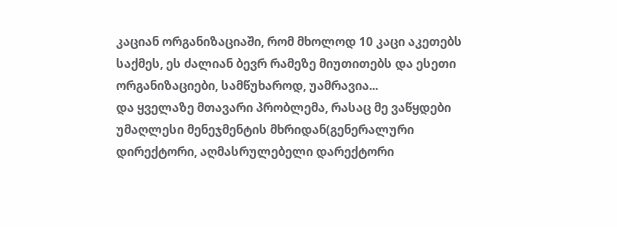კაციან ორგანიზაციაში, რომ მხოლოდ 10 კაცი აკეთებს საქმეს, ეს ძალიან ბევრ რამეზე მიუთითებს და ესეთი ორგანიზაციები, სამწუხაროდ, უამრავია...
და ყველაზე მთავარი პრობლემა, რასაც მე ვაწყდები უმაღლესი მენეჯმენტის მხრიდან(გენერალური დირექტორი, აღმასრულებელი დარექტორი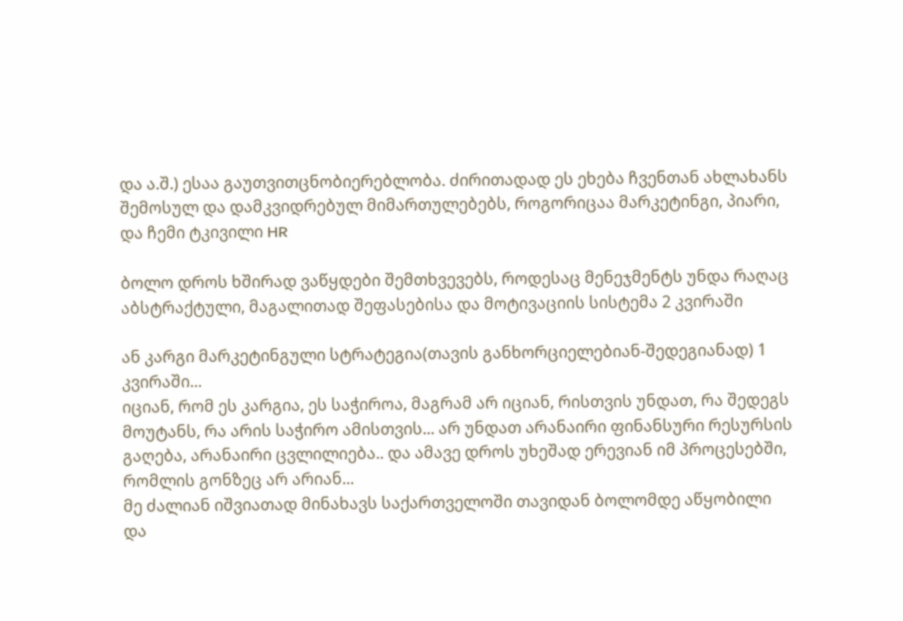და ა.შ.) ესაა გაუთვითცნობიერებლობა. ძირითადად ეს ეხება ჩვენთან ახლახანს შემოსულ და დამკვიდრებულ მიმართულებებს, როგორიცაა მარკეტინგი, პიარი, და ჩემი ტკივილი HR

ბოლო დროს ხშირად ვაწყდები შემთხვევებს, როდესაც მენეჯმენტს უნდა რაღაც აბსტრაქტული, მაგალითად შეფასებისა და მოტივაციის სისტემა 2 კვირაში

ან კარგი მარკეტინგული სტრატეგია(თავის განხორციელებიან-შედეგიანად) 1 კვირაში...
იციან, რომ ეს კარგია, ეს საჭიროა, მაგრამ არ იციან, რისთვის უნდათ, რა შედეგს მოუტანს, რა არის საჭირო ამისთვის... არ უნდათ არანაირი ფინანსური რესურსის გაღება, არანაირი ცვლილიება.. და ამავე დროს უხეშად ერევიან იმ პროცესებში, რომლის გონზეც არ არიან...
მე ძალიან იშვიათად მინახავს საქართველოში თავიდან ბოლომდე აწყობილი და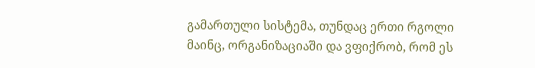გამართული სისტემა, თუნდაც ერთი რგოლი მაინც, ორგანიზაციაში და ვფიქრობ, რომ ეს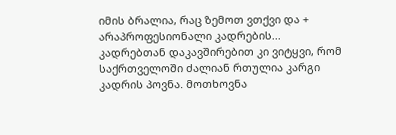იმის ბრალია, რაც ზემოთ ვთქვი და + არაპროფესიონალი კადრების...
კადრებთან დაკავშირებით კი ვიტყვი, რომ საქრთველოში ძალიან რთულია კარგი კადრის პოვნა. მოთხოვნა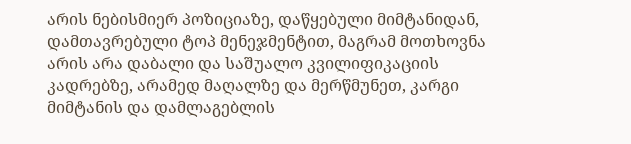არის ნებისმიერ პოზიციაზე, დაწყებული მიმტანიდან, დამთავრებული ტოპ მენეჯმენტით, მაგრამ მოთხოვნა არის არა დაბალი და საშუალო კვილიფიკაციის კადრებზე, არამედ მაღალზე და მერწმუნეთ, კარგი მიმტანის და დამლაგებლის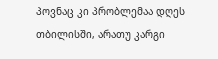პოვნაც კი პრობლემაა დღეს თბილისში, არათუ კარგი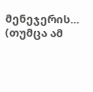მენეჯერის... (თუმცა ამ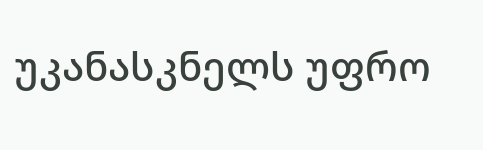უკანასკნელს უფრო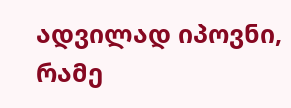ადვილად იპოვნი, რამე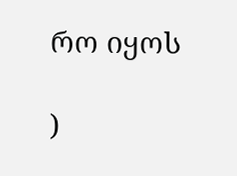რო იყოს

)